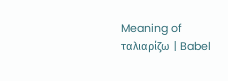Meaning of ταλιαρίζω | Babel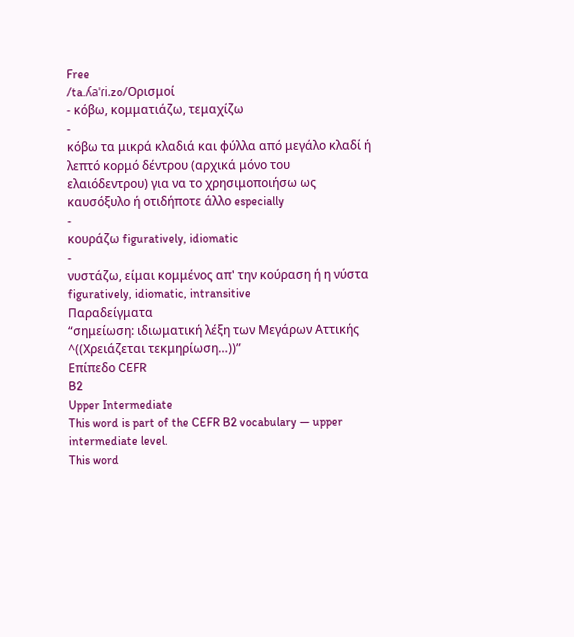Free
/ta.ʎaˈɾi.zo/Ορισμοί
- κόβω, κομματιάζω, τεμαχίζω
-
κόβω τα μικρά κλαδιά και φύλλα από μεγάλο κλαδί ή λεπτό κορμό δέντρου (αρχικά μόνο του ελαιόδεντρου) για να το χρησιμοποιήσω ως καυσόξυλο ή οτιδήποτε άλλο especially
-
κουράζω figuratively, idiomatic
-
νυστάζω, είμαι κομμένος απ' την κούραση ή η νύστα figuratively, idiomatic, intransitive
Παραδείγματα
“σημείωση: ιδιωματική λέξη των Μεγάρων Αττικής ^((Χρειάζεται τεκμηρίωση…))”
Επίπεδο CEFR
B2
Upper Intermediate
This word is part of the CEFR B2 vocabulary — upper intermediate level.
This word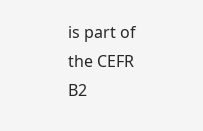is part of the CEFR B2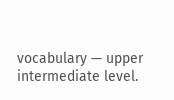vocabulary — upper intermediate level.